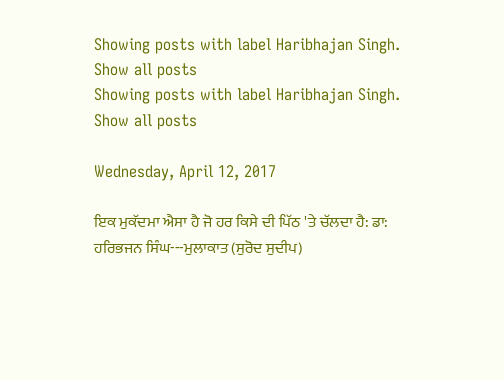Showing posts with label Haribhajan Singh. Show all posts
Showing posts with label Haribhajan Singh. Show all posts

Wednesday, April 12, 2017

ਇਕ ਮੁਕੱਦਮਾ ਐਸਾ ਹੈ ਜੋ ਹਰ ਕਿਸੇ ਦੀ ਪਿੱਠ 'ਤੇ ਚੱਲਦਾ ਹੈ: ਡਾ: ਹਰਿਭਜਨ ਸਿੰਘ---ਮੁਲਾਕਾਤ (ਸੁਰੋਦ ਸੁਦੀਪ)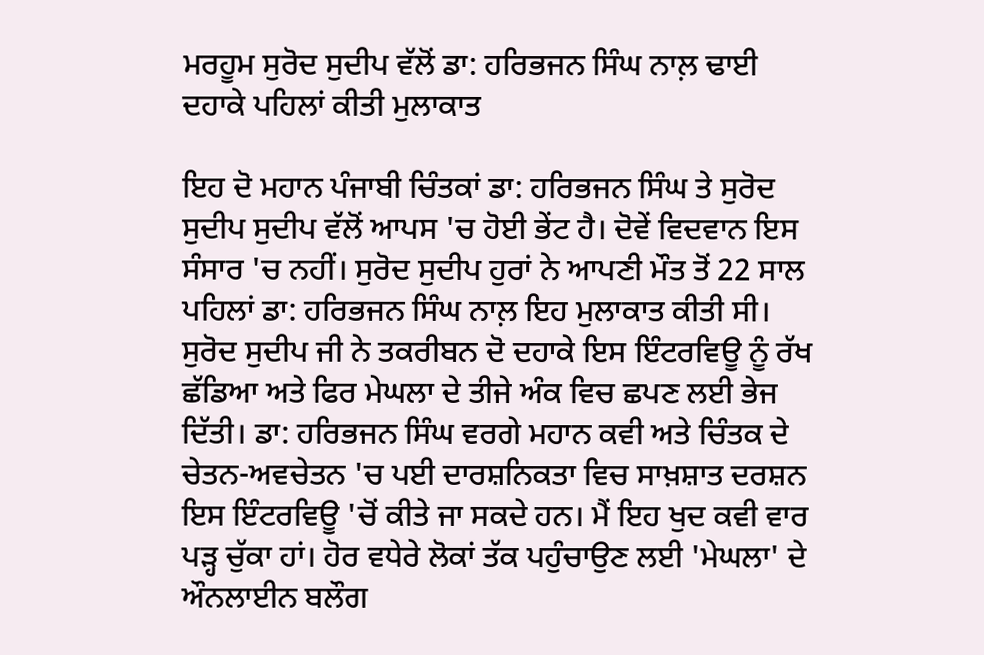ਮਰਹੂਮ ਸੁਰੋਦ ਸੁਦੀਪ ਵੱਲੋਂ ਡਾ: ਹਰਿਭਜਨ ਸਿੰਘ ਨਾਲ਼ ਢਾਈ ਦਹਾਕੇ ਪਹਿਲਾਂ ਕੀਤੀ ਮੁਲਾਕਾਤ

ਇਹ ਦੋ ਮਹਾਨ ਪੰਜਾਬੀ ਚਿੰਤਕਾਂ ਡਾ: ਹਰਿਭਜਨ ਸਿੰਘ ਤੇ ਸੁਰੋਦ ਸੁਦੀਪ ਸੁਦੀਪ ਵੱਲੋਂ ਆਪਸ 'ਚ ਹੋਈ ਭੇਂਟ ਹੈ। ਦੋਵੇਂ ਵਿਦਵਾਨ ਇਸ ਸੰਸਾਰ 'ਚ ਨਹੀਂ। ਸੁਰੋਦ ਸੁਦੀਪ ਹੁਰਾਂ ਨੇ ਆਪਣੀ ਮੌਤ ਤੋਂ 22 ਸਾਲ ਪਹਿਲਾਂ ਡਾ: ਹਰਿਭਜਨ ਸਿੰਘ ਨਾਲ਼ ਇਹ ਮੁਲਾਕਾਤ ਕੀਤੀ ਸੀ। ਸੁਰੋਦ ਸੁਦੀਪ ਜੀ ਨੇ ਤਕਰੀਬਨ ਦੋ ਦਹਾਕੇ ਇਸ ਇੰਟਰਵਿਊ ਨੂੰ ਰੱਖ ਛੱਡਿਆ ਅਤੇ ਫਿਰ ਮੇਘਲਾ ਦੇ ਤੀਜੇ ਅੰਕ ਵਿਚ ਛਪਣ ਲਈ ਭੇਜ ਦਿੱਤੀ। ਡਾ: ਹਰਿਭਜਨ ਸਿੰਘ ਵਰਗੇ ਮਹਾਨ ਕਵੀ ਅਤੇ ਚਿੰਤਕ ਦੇ ਚੇਤਨ-ਅਵਚੇਤਨ 'ਚ ਪਈ ਦਾਰਸ਼ਨਿਕਤਾ ਵਿਚ ਸਾਖ਼ਸ਼ਾਤ ਦਰਸ਼ਨ ਇਸ ਇੰਟਰਵਿਊ 'ਚੋਂ ਕੀਤੇ ਜਾ ਸਕਦੇ ਹਨ। ਮੈਂ ਇਹ ਖੁਦ ਕਵੀ ਵਾਰ ਪੜ੍ਹ ਚੁੱਕਾ ਹਾਂ। ਹੋਰ ਵਧੇਰੇ ਲੋਕਾਂ ਤੱਕ ਪਹੁੰਚਾਉਣ ਲਈ 'ਮੇਘਲਾ' ਦੇ ਔਨਲਾਈਨ ਬਲੌਗ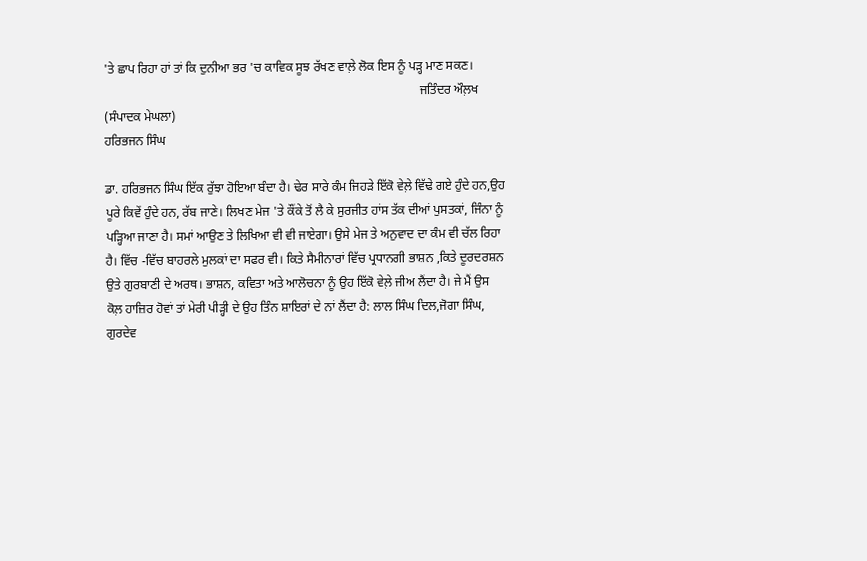'ਤੇ ਛਾਪ ਰਿਹਾ ਹਾਂ ਤਾਂ ਕਿ ਦੁਨੀਆ ਭਰ 'ਚ ਕਾਵਿਕ ਸੂਝ ਰੱਖਣ ਵਾਲ਼ੇ ਲੋਕ ਇਸ ਨੂੰ ਪੜ੍ਹ ਮਾਣ ਸਕਣ।
                                                                                                     ਜਤਿੰਦਰ ਔਲ਼ਖ (ਸੰਪਾਦਕ ਮੇਘਲਾ)
ਹਰਿਭਜਨ ਸਿੰਘ

ਡਾ. ਹਰਿਭਜਨ ਸਿੰਘ ਇੱਕ ਰੁੱਝਾ ਹੋਇਆ ਬੰਦਾ ਹੈ। ਢੇਰ ਸਾਰੇ ਕੰਮ ਜਿਹੜੇ ਇੱਕੋ ਵੇਲ਼ੇ ਵਿੱਢੇ ਗਏ ਹੁੰਦੇ ਹਨ,ਉਹ ਪੂਰੇ ਕਿਵੇਂ ਹੁੰਦੇ ਹਨ, ਰੱਬ ਜਾਣੇ। ਲਿਖਣ ਮੇਜ 'ਤੇ ਕੌਂਕੇ ਤੋਂ ਲੈ ਕੇ ਸੁਰਜੀਤ ਹਾਂਸ ਤੱਕ ਦੀਆਂ ਪੁਸਤਕਾਂ, ਜਿੰਨਾ ਨੂੰ ਪੜ੍ਹਿਆ ਜਾਣਾ ਹੈ। ਸਮਾਂ ਆਉਣ ਤੇ ਲਿਖਿਆ ਵੀ ਵੀ ਜਾਏਗਾ। ਉਸੇ ਮੇਜ ਤੇ ਅਨੁਵਾਦ ਦਾ ਕੰਮ ਵੀ ਚੱਲ ਰਿਹਾ ਹੈ। ਵਿੱਚ -ਵਿੱਚ ਬਾਹਰਲੇ ਮੁਲਕਾਂ ਦਾ ਸਫਰ ਵੀ। ਕਿਤੇ ਸੈਮੀਨਾਰਾਂ ਵਿੱਚ ਪ੍ਰਧਾਨਗੀ ਭਾਸ਼ਨ ,ਕਿਤੇ ਦੂਰਦਰਸ਼ਨ ਉਤੇ ਗੁਰਬਾਣੀ ਦੇ ਅਰਥ। ਭਾਸ਼ਨ, ਕਵਿਤਾ ਅਤੇ ਆਲੋਚਨਾ ਨੂੰ ਉਹ ਇੱਕੋ ਵੇਲ਼ੇ ਜੀਅ ਲੈਂਦਾ ਹੈ। ਜੇ ਮੈਂ ਉਸ ਕੋਲ਼ ਹਾਜ਼ਿਰ ਹੋਵਾਂ ਤਾਂ ਮੇਰੀ ਪੀੜ੍ਹੀ ਦੇ ਉਹ ਤਿੰਨ ਸ਼ਾਇਰਾਂ ਦੇ ਨਾਂ ਲੈਂਦਾ ਹੈ: ਲਾਲ ਸਿੰਘ ਦਿਲ,ਜੋਗਾ ਸਿੰਘ, ਗੁਰਦੇਵ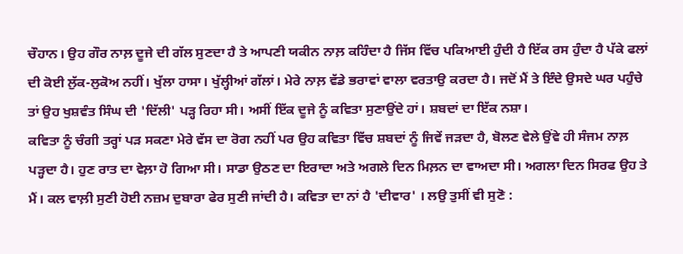ਚੌਹਾਨ। ਉਹ ਗੌਰ ਨਾਲ਼ ਦੂਜੇ ਦੀ ਗੱਲ ਸੁਣਦਾ ਹੈ ਤੇ ਆਪਣੀ ਯਕੀਨ ਨਾਲ਼ ਕਹਿੰਦਾ ਹੈ ਜਿੱਸ ਵਿੱਚ ਪਕਿਆਈ ਹੁੰਦੀ ਹੈ ਇੱਕ ਰਸ ਹੁੰਦਾ ਹੈ ਪੱਕੇ ਫਲਾਂ ਦੀ ਕੋਈ ਲੁੱਕ-ਲੁਕੋਅ ਨਹੀਂ। ਖੁੱਲਾ ਹਾਸਾ। ਖੁੱਲ੍ਹੀਆਂ ਗੱਲਾਂ। ਮੇਰੇ ਨਾਲ਼ ਵੱਡੇ ਭਰਾਵਾਂ ਵਾਲਾ ਵਰਤਾਉ ਕਰਦਾ ਹੈ। ਜਦੋਂ ਮੈਂ ਤੇ ਇੰਦੇ ਉਸਦੇ ਘਰ ਪਹੁੰਚੇ ਤਾਂ ਉਹ ਖੁਸ਼ਵੰਤ ਸਿੰਘ ਦੀ 'ਦਿੱਲੀ' ਪੜ੍ਹ ਰਿਹਾ ਸੀ। ਅਸੀਂ ਇੱਕ ਦੂਜੇ ਨੂੰ ਕਵਿਤਾ ਸੁਣਾਉਂਦੇ ਹਾਂ। ਸ਼ਬਦਾਂ ਦਾ ਇੱਕ ਨਸ਼ਾ।
ਕਵਿਤਾ ਨੂੰ ਚੰਗੀ ਤਰ੍ਹਾਂ ਪੜ ਸਕਣਾ ਮੇਰੇ ਵੱਸ ਦਾ ਰੋਗ ਨਹੀਂ ਪਰ ਉਹ ਕਵਿਤਾ ਵਿੱਚ ਸ਼ਬਦਾਂ ਨੂੰ ਜਿਵੇਂ ਜੜਦਾ ਹੈ, ਬੋਲਣ ਵੇਲੇ ਉਂਵੇ ਹੀ ਸੰਜਮ ਨਾਲ਼ ਪੜ੍ਹਦਾ ਹੈ। ਹੁਣ ਰਾਤ ਦਾ ਵੇਲ਼ਾ ਹੋ ਗਿਆ ਸੀ। ਸਾਡਾ ਉਠਣ ਦਾ ਇਰਾਦਾ ਅਤੇ ਅਗਲੇ ਦਿਨ ਮਿਲ਼ਨ ਦਾ ਵਾਅਦਾ ਸੀ। ਅਗਲਾ ਦਿਨ ਸਿਰਫ ਉਹ ਤੇ ਮੈਂ। ਕਲ ਵਾਲ਼ੀ ਸੁਣੀ ਹੋਈ ਨਜ਼ਮ ਦੁਬਾਰਾ ਫੇਰ ਸੁਣੀ ਜਾਂਦੀ ਹੈ। ਕਵਿਤਾ ਦਾ ਨਾਂ ਹੈ 'ਦੀਵਾਰ' । ਲਉ ਤੁਸੀਂ ਵੀ ਸੁਣੋ :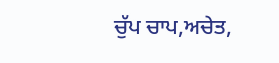ਚੁੱਪ ਚਾਪ,ਅਚੇਤ,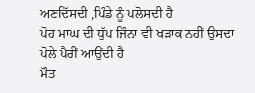ਅਣਦਿੱਸਦੀ ,ਪਿੰਡੇ ਨੂੰ ਪਲੋਸਦੀ ਹੈ
ਪੋਹ ਮਾਘ ਦੀ ਧੁੱਪ ਜਿੰਨਾ ਵੀ ਖੜਾਕ ਨਹੀਂ ਉਸਦਾ
ਪੋਲੇ ਪੈਰੀਂ ਆਉਂਦੀ ਹੈ
ਮੌਤ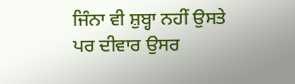ਜਿੰਨਾ ਵੀ ਸ਼ੁਬ੍ਹਾ ਨਹੀਂ ਉਸਤੇ
ਪਰ ਦੀਵਾਰ ਉਸਰ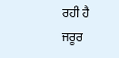ਰਹੀ ਹੈ ਜਰੂਰ